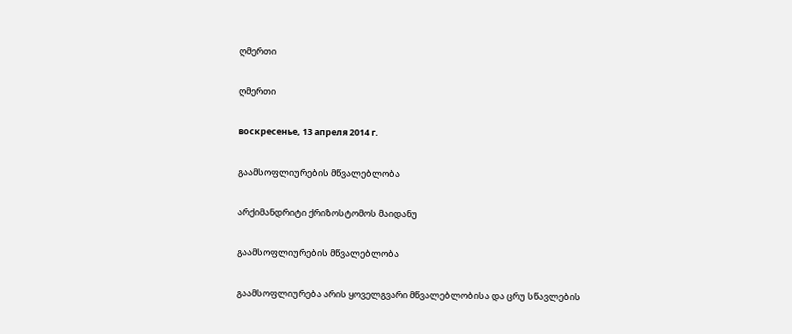ღმერთი

ღმერთი

воскресенье, 13 апреля 2014 г.

გაამსოფლიურების მწვალებლობა

არქიმანდრიტი ქრიზოსტომოს მაიდანუ

გაამსოფლიურების მწვალებლობა

გაამსოფლიურება არის ყოველგვარი მწვალებლობისა და ცრუ სწავლების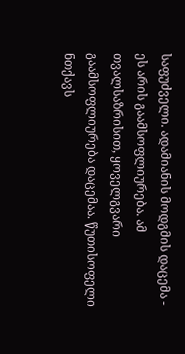საფუძველი. ადამიანის მოდგმის დაცემა - ეს არის გაამსოფლიურება. ამ თვალსაზრისით, ყოველგვარი გაამსოფლიურება დაცემაა. წუთისოფელი ნთქავს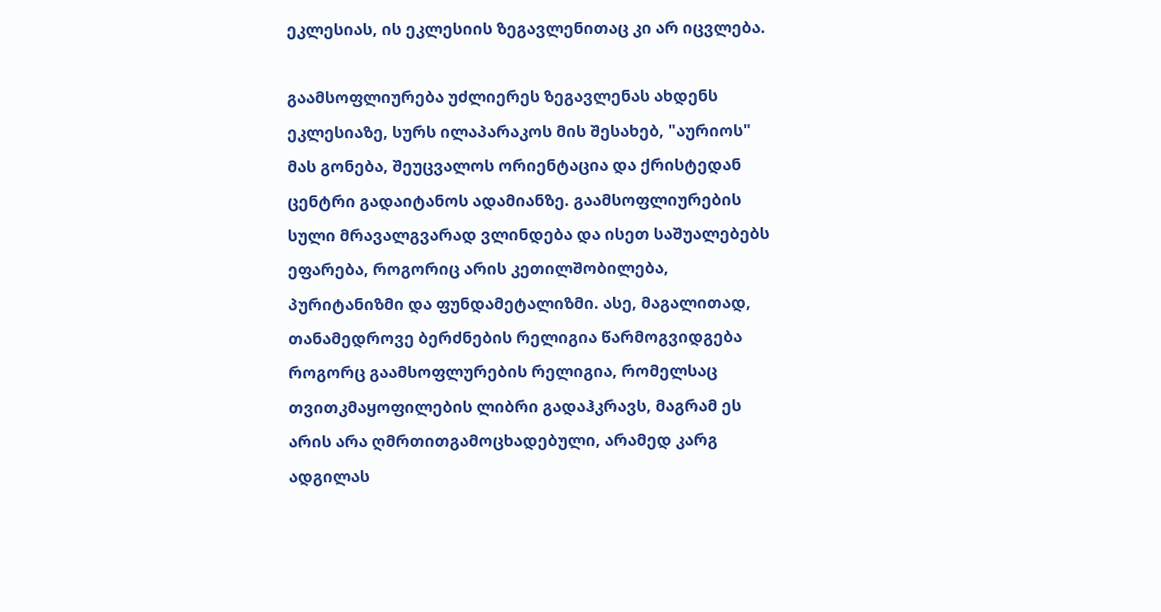ეკლესიას, ის ეკლესიის ზეგავლენითაც კი არ იცვლება.

გაამსოფლიურება უძლიერეს ზეგავლენას ახდენს ეკლესიაზე, სურს ილაპარაკოს მის შესახებ, "აურიოს" მას გონება, შეუცვალოს ორიენტაცია და ქრისტედან ცენტრი გადაიტანოს ადამიანზე. გაამსოფლიურების სული მრავალგვარად ვლინდება და ისეთ საშუალებებს ეფარება, როგორიც არის კეთილშობილება, პურიტანიზმი და ფუნდამეტალიზმი. ასე, მაგალითად, თანამედროვე ბერძნების რელიგია წარმოგვიდგება როგორც გაამსოფლურების რელიგია, რომელსაც თვითკმაყოფილების ლიბრი გადაჰკრავს, მაგრამ ეს არის არა ღმრთითგამოცხადებული, არამედ კარგ ადგილას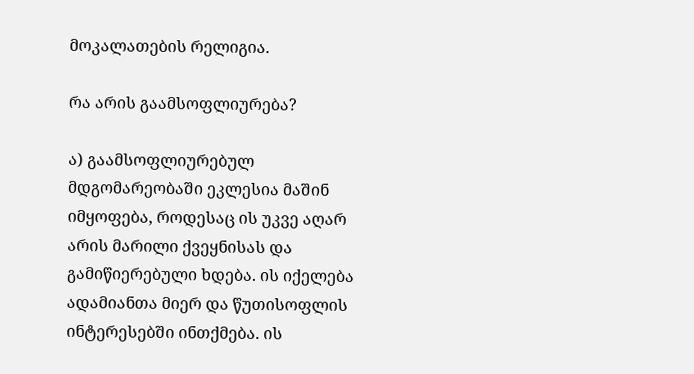მოკალათების რელიგია.

რა არის გაამსოფლიურება?

ა) გაამსოფლიურებულ მდგომარეობაში ეკლესია მაშინ იმყოფება, როდესაც ის უკვე აღარ არის მარილი ქვეყნისას და გამიწიერებული ხდება. ის იქელება ადამიანთა მიერ და წუთისოფლის ინტერესებში ინთქმება. ის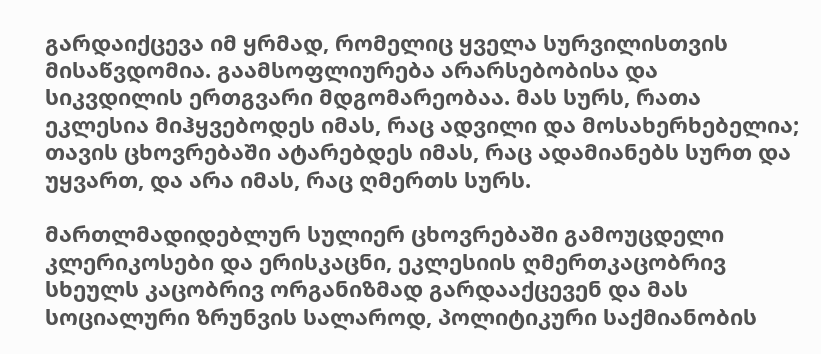გარდაიქცევა იმ ყრმად, რომელიც ყველა სურვილისთვის მისაწვდომია. გაამსოფლიურება არარსებობისა და სიკვდილის ერთგვარი მდგომარეობაა. მას სურს, რათა ეკლესია მიჰყვებოდეს იმას, რაც ადვილი და მოსახერხებელია; თავის ცხოვრებაში ატარებდეს იმას, რაც ადამიანებს სურთ და უყვართ, და არა იმას, რაც ღმერთს სურს.

მართლმადიდებლურ სულიერ ცხოვრებაში გამოუცდელი კლერიკოსები და ერისკაცნი, ეკლესიის ღმერთკაცობრივ სხეულს კაცობრივ ორგანიზმად გარდააქცევენ და მას სოციალური ზრუნვის სალაროდ, პოლიტიკური საქმიანობის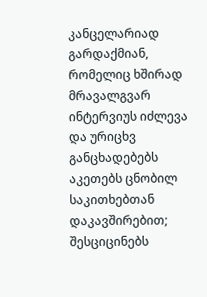კანცელარიად გარდაქმიან, რომელიც ხშირად მრავალგვარ ინტერვიუს იძლევა და ურიცხვ განცხადებებს აკეთებს ცნობილ საკითხებთან დაკავშირებით; შესციცინებს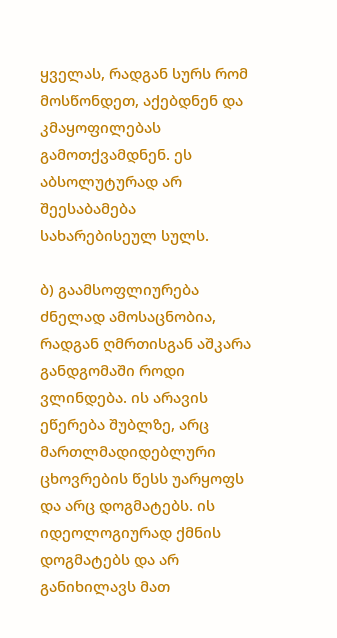ყველას, რადგან სურს რომ მოსწონდეთ, აქებდნენ და კმაყოფილებას გამოთქვამდნენ. ეს აბსოლუტურად არ შეესაბამება სახარებისეულ სულს.

ბ) გაამსოფლიურება ძნელად ამოსაცნობია, რადგან ღმრთისგან აშკარა განდგომაში როდი ვლინდება. ის არავის ეწერება შუბლზე, არც მართლმადიდებლური ცხოვრების წესს უარყოფს და არც დოგმატებს. ის იდეოლოგიურად ქმნის დოგმატებს და არ განიხილავს მათ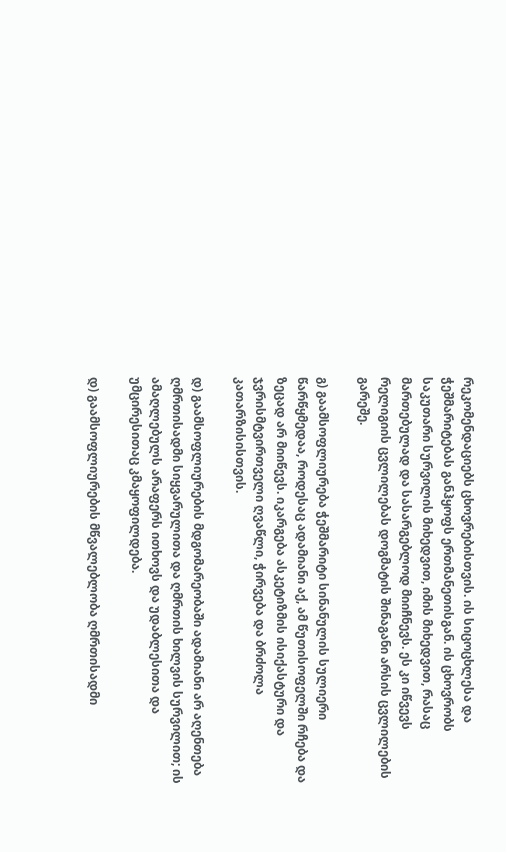რეკომენდაციებს ცხოვრებისთვის. ის სიცოცხლესა და ჭეშმარიტებას განჰყოფს ერთმანეთისგან. ის ცხოვრობს საკუთარი სურვილის მიხედვით, იმის მიხედვით, რასაც მართებულად და სასარგებლოდ მიიჩნევს. ეს კი იწვევს რელიგიის ცვლილებას დოგმატის შინაგანი არსის ცვლილების გარეშე.

გ) გაამსოფლიურება ჭეშმარიტი სინანულის სულიერი წარწყმედაა, როდესაც ადამიანი აქ, ამ წუთისოფელში რჩება და ზეცად არ მიიწევს. იკარგება ასკეტიზმის ისიქასტური და ჯვრისმტვირთველი ღვაწლი, ჭირვება და ბრძოლა კათარზისისთვის.

დ) გაამსოფლიურების მდგომარეობაში ადამიანი არ აღენთება ღმრთისადმი სიყვარულითა და ღმრთის ხილვის სურვილით; ის ამაღლებულს არაფერს ითხოვს და უდაბლესითა და უმცირესითაც კმაყოფილდება.

დ) გაამსოფლიურების მწვალებლობა ღმრთისადმი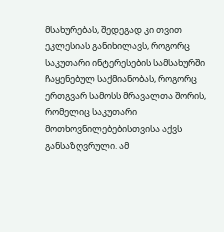მსახურებას, შედეგად კი თვით ეკლესიას განიხილავს, როგორც საკუთარი ინტერესების სამსახურში ჩაყენებულ საქმიანობას, როგორც ერთგვარ სამოსს მრავალთა შორის, რომელიც საკუთარი მოთხოვნილებებისთვისა აქვს განსაზღვრული. ამ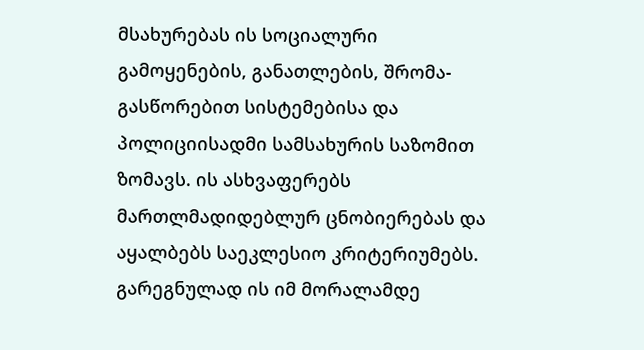მსახურებას ის სოციალური გამოყენების, განათლების, შრომა-გასწორებით სისტემებისა და პოლიციისადმი სამსახურის საზომით ზომავს. ის ასხვაფერებს მართლმადიდებლურ ცნობიერებას და აყალბებს საეკლესიო კრიტერიუმებს. გარეგნულად ის იმ მორალამდე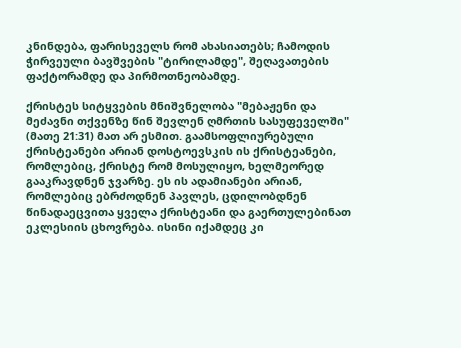კნინდება, ფარისეველს რომ ახასიათებს; ჩამოდის ჭირვეული ბავშვების "ტირილამდე", შეღავათების ფაქტორამდე და პირმოთნეობამდე.

ქრისტეს სიტყვების მნიშვნელობა "მებაჟენი და მეძავნი თქვენზე წინ შევლენ ღმრთის სასუფეველში" (მათე 21:31) მათ არ ესმით. გაამსოფლიურებული ქრისტეანები არიან დოსტოევსკის ის ქრისტეანები, რომლებიც, ქრისტე რომ მოსულიყო, ხელმეორედ გააკრავდნენ ჯვარზე. ეს ის ადამიანები არიან, რომლებიც ებრძოდნენ პავლეს, ცდილობდნენ წინადაეცვითა ყველა ქრისტეანი და გაერთულებინათ ეკლესიის ცხოვრება. ისინი იქამდეც კი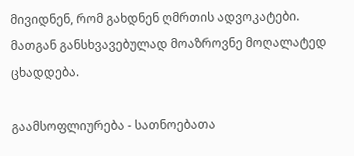მივიდნენ, რომ გახდნენ ღმრთის ადვოკატები. მათგან განსხვავებულად მოაზროვნე მოღალატედ ცხადდება.

გაამსოფლიურება - სათნოებათა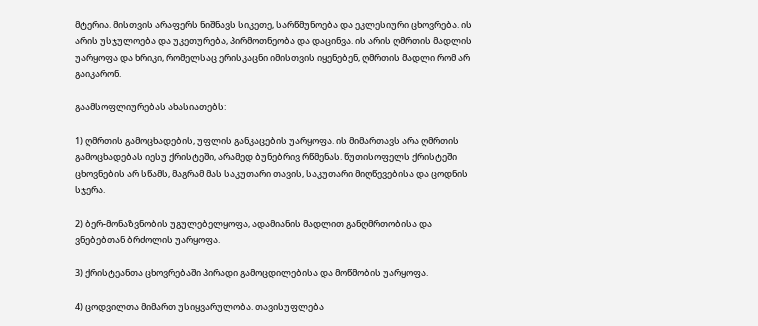მტერია. მისთვის არაფერს ნიშნავს სიკეთე, სარწმუნოება და ეკლესიური ცხოვრება. ის არის უსჯულოება და უკეთურება, პირმოთნეობა და დაცინვა. ის არის ღმრთის მადლის უარყოფა და ხრიკი, რომელსაც ერისკაცნი იმისთვის იყენებენ, ღმრთის მადლი რომ არ გაიკარონ.

გაამსოფლიურებას ახასიათებს:

1) ღმრთის გამოცხადების, უფლის განკაცების უარყოფა. ის მიმართავს არა ღმრთის გამოცხადებას იესუ ქრისტეში, არამედ ბუნებრივ რწმენას. წუთისოფელს ქრისტეში ცხოვნების არ სწამს, მაგრამ მას საკუთარი თავის, საკუთარი მიღწევებისა და ცოდნის სჯერა.

2) ბერ-მონაზვნობის უგულებელყოფა, ადამიანის მადლით განღმრთობისა და ვნებებთან ბრძოლის უარყოფა.

3) ქრისტეანთა ცხოვრებაში პირადი გამოცდილებისა და მოწმობის უარყოფა.

4) ცოდვილთა მიმართ უსიყვარულობა. თავისუფლება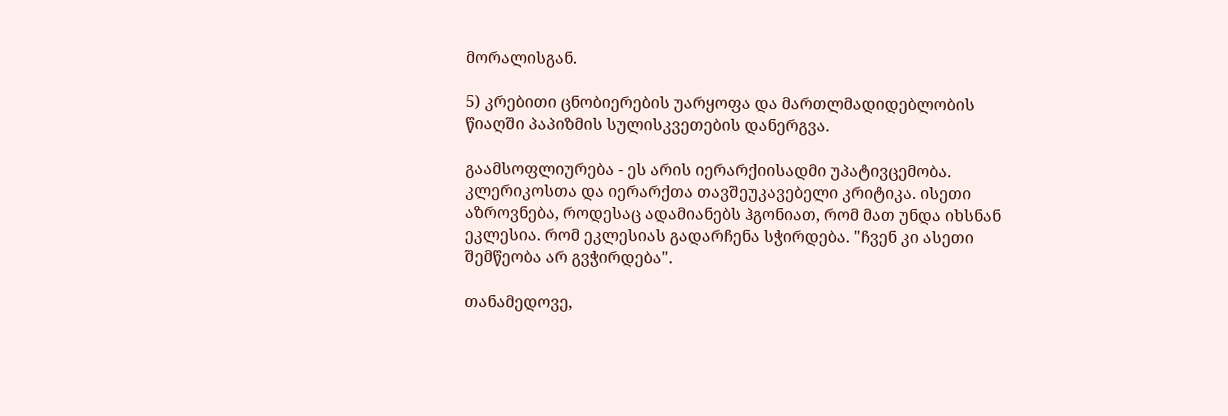მორალისგან.

5) კრებითი ცნობიერების უარყოფა და მართლმადიდებლობის წიაღში პაპიზმის სულისკვეთების დანერგვა.

გაამსოფლიურება - ეს არის იერარქიისადმი უპატივცემობა. კლერიკოსთა და იერარქთა თავშეუკავებელი კრიტიკა. ისეთი აზროვნება, როდესაც ადამიანებს ჰგონიათ, რომ მათ უნდა იხსნან ეკლესია. რომ ეკლესიას გადარჩენა სჭირდება. "ჩვენ კი ასეთი შემწეობა არ გვჭირდება".

თანამედოვე,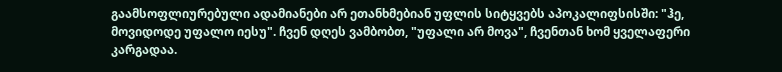გაამსოფლიურებული ადამიანები არ ეთანხმებიან უფლის სიტყვებს აპოკალიფსისში: "ჰე, მოვიდოდე უფალო იესუ". ჩვენ დღეს ვამბობთ, "უფალი არ მოვა", ჩვენთან ხომ ყველაფერი კარგადაა.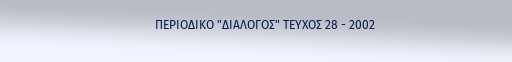ΠΕΡΙΟΔΙΚΟ "ΔΙΑΛΟΓΟΣ" ΤΕΥΧΟΣ 28 - 2002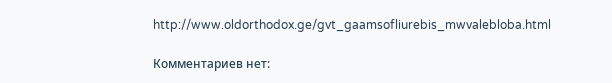http://www.oldorthodox.ge/gvt_gaamsofliurebis_mwvalebloba.html

Комментариев нет: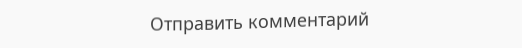Отправить комментарий